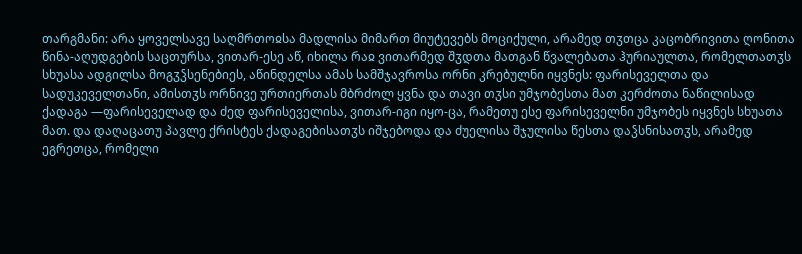თარგმანი: არა ყოველსავე საღმრთოჲსა მადლისა მიმართ მიუტევებს მოციქული, არამედ თჳთცა კაცობრივითა ღონითა წინა-აღუდგების საცთურსა, ვითარ-ესე აწ, იხილა რაჲ ვითარმედ შჳდთა მათგან წვალებათა ჰურიაულთა, რომელთათჳს სხუასა ადგილსა მოგჳჴსენებიეს, აწინდელსა ამას სამშჯავროსა ორნი კრებულნი იყვნეს: ფარისეველთა და სადუკეველთანი, ამისთჳს ორნივე ურთიერთას მბრძოლ ყვნა და თავი თჳსი უმჯობესთა მათ კერძოთა ნაწილისად ქადაგა —ფარისეველად და ძედ ფარისეველისა, ვითარ-იგი იყო-ცა, რამეთუ ესე ფარისეველნი უმჯობეს იყვნეს სხუათა მათ. და დაღაცათუ პავლე ქრისტეს ქადაგებისათჳს იშჯებოდა და ძუელისა შჯულისა წესთა დაჴსნისათჳს, არამედ ეგრეთცა, რომელი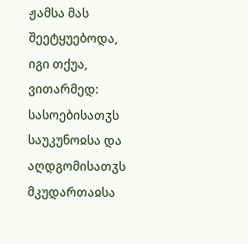ჟამსა მას შეეტყუებოდა, იგი თქუა, ვითარმედ: სასოებისათჳს საუკუნოჲსა და აღდგომისათჳს მკუდართაჲსა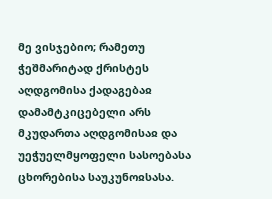მე ვისჯებიო; რამეთუ ჭეშმარიტად ქრისტეს აღდგომისა ქადაგებაჲ დამამტკიცებელი არს მკუდართა აღდგომისაჲ და უეჭუელმყოფელი სასოებასა ცხორებისა საუკუნოჲსასა.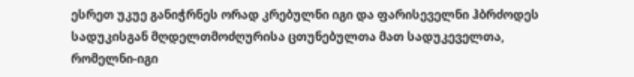ესრეთ უკუე განიჭრნეს ორად კრებულნი იგი და ფარისეველნი ჰბრძოდეს სადუკისგან მღდელთმოძღურისა ცთუნებულთა მათ სადუკეველთა, რომელნი-იგი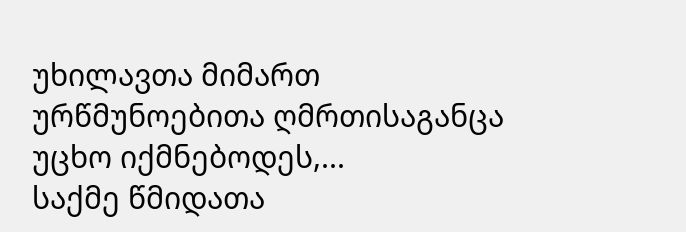უხილავთა მიმართ ურწმუნოებითა ღმრთისაგანცა უცხო იქმნებოდეს,...
საქმე წმიდათა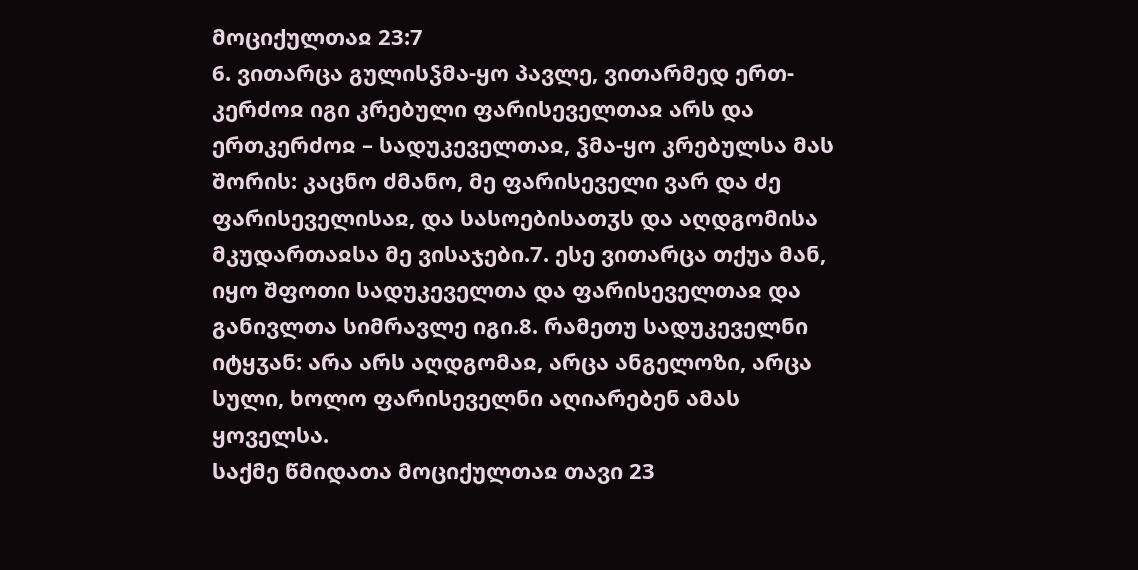მოციქულთაჲ 23:7
6. ვითარცა გულისჴმა-ყო პავლე, ვითარმედ ერთ-კერძოჲ იგი კრებული ფარისეველთაჲ არს და ერთკერძოჲ – სადუკეველთაჲ, ჴმა-ყო კრებულსა მას შორის: კაცნო ძმანო, მე ფარისეველი ვარ და ძე ფარისეველისაჲ, და სასოებისათჳს და აღდგომისა მკუდართაჲსა მე ვისაჯები.7. ესე ვითარცა თქუა მან, იყო შფოთი სადუკეველთა და ფარისეველთაჲ და განივლთა სიმრავლე იგი.8. რამეთუ სადუკეველნი იტყჳან: არა არს აღდგომაჲ, არცა ანგელოზი, არცა სული, ხოლო ფარისეველნი აღიარებენ ამას ყოველსა.
საქმე წმიდათა მოციქულთაჲ თავი 23